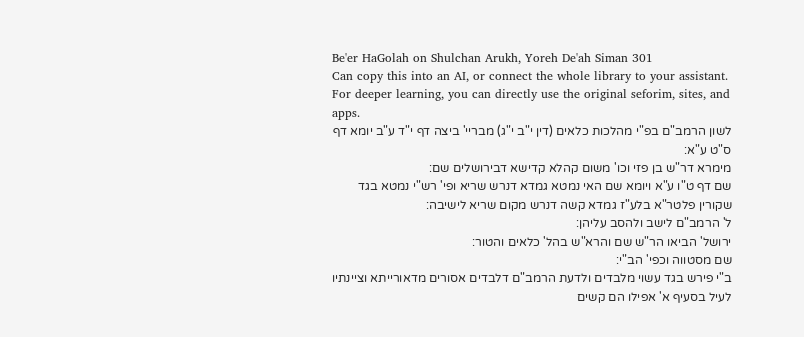Be'er HaGolah on Shulchan Arukh, Yoreh De'ah Siman 301
Can copy this into an AI, or connect the whole library to your assistant. For deeper learning, you can directly use the original seforim, sites, and apps.
לשון הרמב"ם בפ"י מהלכות כלאים (דין י"ב י"ג) מבריי' ביצה דף י"ד ע"ב יומא דף ס"ט ע"א:
מימרא דר"ש בן פזי וכו' משום קהלא קדישא דבירושלים שם:
שם דף ט"ו ע"א ויומא שם האי נמטא גמדא דנרש שריא ופי' רש"י נמטא בגד שקורין פלטר"א בלע"ז גמדא קשה דנרש מקום שריא לישיבה:
ל' הרמב"ם לישב ולהסב עליהן:
ירושל' הביאו הר"ש שם והרא"ש בהל' כלאים והטור:
שם מסטווה וכפי' הב"י:
ב"י פירש בגד עשוי מלבדים ולדעת הרמב"ם דלבדים אסורים מדאורייתא וציינתיו לעיל בסעיף א' אפילו הם קשים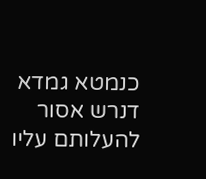כנמטא גמדא דנרש אסור להעלותם עליו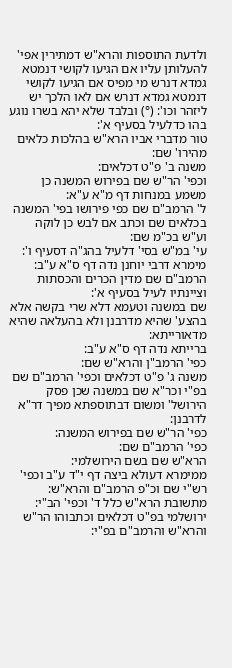ולדעת התוספות והרא"ש דמתירין אפי' להעלותן עליו אם הגיעו לקושי דנמטא גמדא דנרש מי מפיס אם הגיעו לקושי דנמטא גמדא דנרש אם לאו הלכך יש ליזהר וכו': (°) ובלבד שלא יהא בשרו נוגע בהו כדלעיל בסעיף א':
טור מדברי אביו הרא"ש בהלכות כלאים מהירו' שם:
משנה ב' פ"ט דכלאים:
וכפי' הר"ש שם בפירוש המשנה כן משמע במנחות דף מ"א ע"א:
ל' הרמב"ם שם כפי פירושו בפי' המשנה בכלאים שם וכתב אם לבש כן לוקה וע"ש בכ"מ שם:
עי' במ"ש בסי' דלעיל בהג"ה דסעיף ו':
מימרא דרבי יוחנן נדה דף ס"א ע"ב:
הרמב"ם שם מדין הכרים והכסתות וציינתיו לעיל בסעיף א':
שם במשנה וטעמא דלא שרי בקשה אלא בהצע' שהיא מדרבנן ולא בהעלאה שהיא מדאורייתא:
ברייתא נדה דף ס"א ע"ב:
כפי' הרמב"ן והרא"ש שם:
משנה ג' פ"ט דכלאים וכפי' הרמב"ם שם בפ"י וכר"א שם במשנה שכן פסק הירושל' ומשום דבתוספתא מפיך דר"א לדרבנן:
כפי' הר"ש שם בפירוש המשנה:
כפי' הרמב"ם שם:
הרא"ש שם בשם הירושלמי:
ממימרא דעולא ביצה דף י"ד ע"ב וכפי' רש"י שם וכ"פ הרמב"ם והרא"ש:
מתשובת הרא"ש כלל ד' וכפי' הב"י:
ירושלמי בפ"ט דכלאים וכתבוהו הר"ש והרא"ש והרמב"ם בפ"י: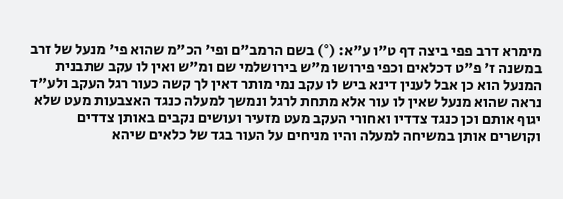מימרא דרב פפי ביצה דף ט"ו ע"א: (°) בשם הרמב"ם ופי' הכ"מ שהוא פי' מנעל של זרב במשנה ז' פ"ט דכלאים וכפי פירושו מ"ש בירושלמי שם ומ"ש ואין לו עקב שתבנית המנעל הוא כן אבל לענין דינא ביש לו עקב נמי מותר דאין לך קשה כעור רגל העקב ולע"ד נראה שהוא מנעל שאין לו עור אלא מתחת לרגל ונמשך למעלה כנגד האצבעות מעט שלא יגוף אותם וכן כנגד צדדיו ואחורי העקב מעט מזעיר ועושים נקבים באותן צדדים וקושרים אותן במשיחה למעלה והיו מניחים על העור בגד של כלאים שיהא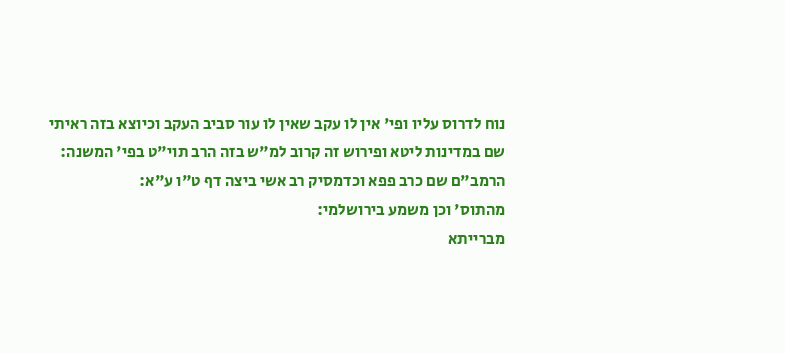נוח לדרוס עליו ופי' אין לו עקב שאין לו עור סביב העקב וכיוצא בזה ראיתי שם במדינות ליטא ופירוש זה קרוב למ"ש בזה הרב תוי"ט בפי' המשנה:
הרמב"ם שם כרב פפא וכדמסיק רב אשי ביצה דף ט"ו ע"א:
מהתוס' וכן משמע בירושלמי:
מברייתא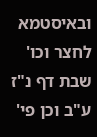ובאיסטמא לחצר וכו' שבת דף נ"ז ע"ב וכן פי'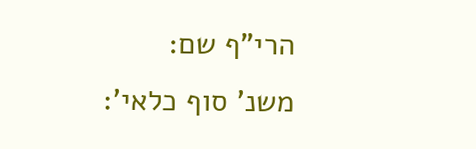הרי"ף שם:
משנ' סוף כלאי':